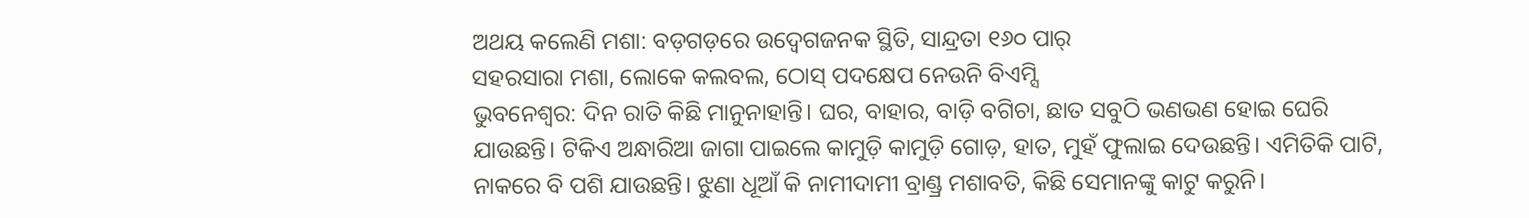ଅଥୟ କଲେଣି ମଶା: ବଡ଼ଗଡ଼ରେ ଉଦ୍ବେଗଜନକ ସ୍ଥିତି, ସାନ୍ଦ୍ରତା ୧୬୦ ପାର୍
ସହରସାରା ମଶା, ଲୋକେ କଲବଲ, ଠୋସ୍ ପଦକ୍ଷେପ ନେଉନି ବିଏମ୍ସି
ଭୁବନେଶ୍ୱର: ଦିନ ରାତି କିଛି ମାନୁନାହାନ୍ତି। ଘର, ବାହାର, ବାଡ଼ି ବଗିଚା, ଛାତ ସବୁଠି ଭଣଭଣ ହୋଇ ଘେରି ଯାଉଛନ୍ତି। ଟିକିଏ ଅନ୍ଧାରିଆ ଜାଗା ପାଇଲେ କାମୁଡ଼ି କାମୁଡ଼ି ଗୋଡ଼, ହାତ, ମୁହଁ ଫୁଲାଇ ଦେଉଛନ୍ତି। ଏମିତିକି ପାଟି, ନାକରେ ବି ପଶି ଯାଉଛନ୍ତି। ଝୁଣା ଧୂଆଁ କି ନାମୀଦାମୀ ବ୍ରାଣ୍ଡ୍ର ମଶାବତି, କିଛି ସେମାନଙ୍କୁ କାଟୁ କରୁନି।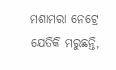ମଶାମରା ନେଟ୍ରେ ଯେତିକି ମରୁଛନ୍ତି,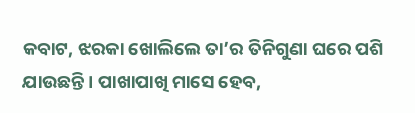କବାଟ, ଝରକା ଖୋଲିଲେ ତା’ର ତିନିଗୁଣା ଘରେ ପଶି ଯାଉଛନ୍ତି। ପାଖାପାଖି ମାସେ ହେବ,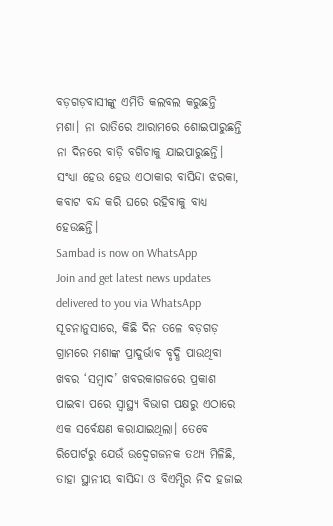ବଡ଼ଗଡ଼ବାସୀଙ୍କୁ ଏମିତି କଲବଲ କରୁଛନ୍ତି ମଶା। ନା ରାତିରେ ଆରାମରେ ଶୋଇପାରୁଛନ୍ତି ନା ଦିନରେ ବାଡ଼ି ବଗିଚାକୁ ଯାଇପାରୁଛନ୍ତି। ସଂଧ୍ୟା ହେଉ ହେଉ ଏଠାକାର ବାସିନ୍ଦା ଝରକା, କବାଟ ବନ୍ଦ କରି ଘରେ ରହିବାକୁ ବାଧ୍ୟ ହେଉଛନ୍ତି।
Sambad is now on WhatsApp
Join and get latest news updates delivered to you via WhatsApp
ସୂଚନାନୁସାରେ, କିଛି ଦିନ ତଳେ ବଡ଼ଗଡ଼ ଗ୍ରାମରେ ମଶାଙ୍କ ପ୍ରାଦୁର୍ଭାବ ବୃଦ୍ଧି ପାଉଥିବା ଖବର ‘ସମ୍ବାଦ’ ଖବରକାଗଜରେ ପ୍ରକାଶ ପାଇବା ପରେ ସ୍ବାସ୍ଥ୍ୟ ବିଭାଗ ପକ୍ଷରୁ ଏଠାରେ ଏକ ସର୍ବେକ୍ଷଣ କରାଯାଇଥିଲା। ତେବେ ରିପୋର୍ଟରୁ ଯେଉଁ ଉଦ୍ବେଗଜନକ ତଥ୍ୟ ମିଳିଛି, ତାହା ସ୍ଥାନୀୟ ବାସିନ୍ଦା ଓ ବିଏମ୍ସିର ନିଦ ହଜାଇ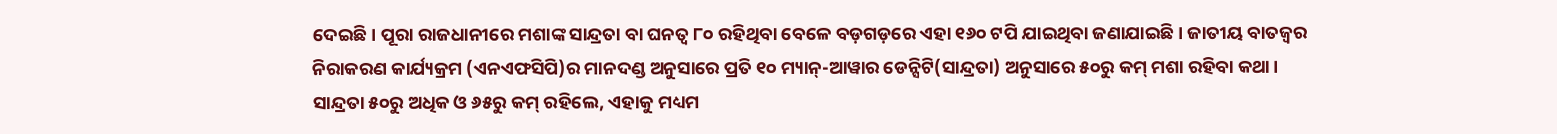ଦେଇଛି। ପୂରା ରାଜଧାନୀରେ ମଶାଙ୍କ ସାନ୍ଦ୍ରତା ବା ଘନତ୍ବ ୮୦ ରହିଥିବା ବେଳେ ବଡ଼ଗଡ଼ରେ ଏହା ୧୬୦ ଟପି ଯାଇଥିବା ଜଣାଯାଇଛି। ଜାତୀୟ ବାତଜ୍ୱର ନିରାକରଣ କାର୍ଯ୍ୟକ୍ରମ (ଏନଏଫସିପି)ର ମାନଦଣ୍ଡ ଅନୁସାରେ ପ୍ରତି ୧୦ ମ୍ୟାନ୍-ଆୱାର ଡେନ୍ସିଟି(ସାନ୍ଦ୍ରତା) ଅନୁସାରେ ୫୦ରୁ କମ୍ ମଶା ରହିବା କଥା। ସାନ୍ଦ୍ରତା ୫୦ରୁ ଅଧିକ ଓ ୬୫ରୁ କମ୍ ରହିଲେ, ଏହାକୁ ମଧ୍ୟମ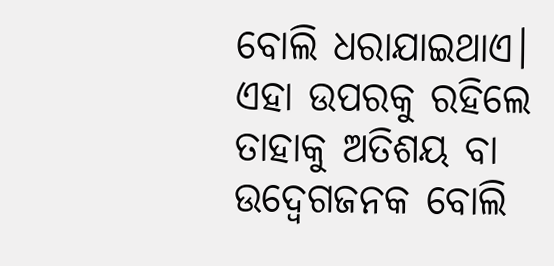ବୋଲି ଧରାଯାଇଥାଏ। ଏହା ଉପରକୁ ରହିଲେ ତାହାକୁ ଅତିଶୟ ବା ଉଦ୍ବେଗଜନକ ବୋଲି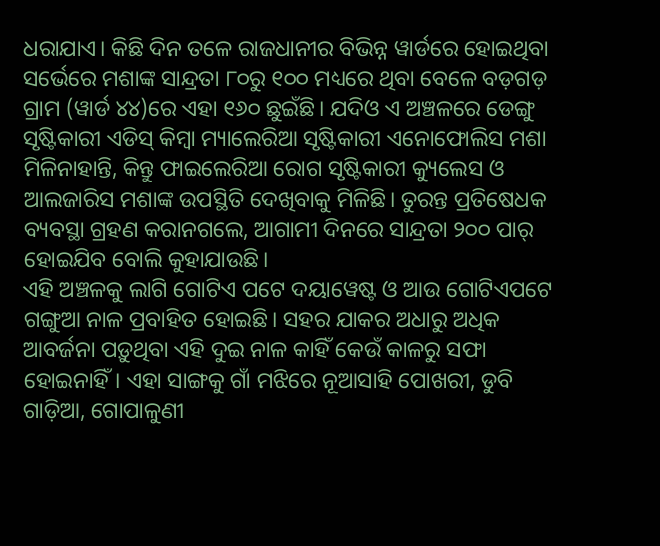ଧରାଯାଏ। କିଛି ଦିନ ତଳେ ରାଜଧାନୀର ବିଭିନ୍ନ ୱାର୍ଡରେ ହୋଇଥିବା ସର୍ଭେରେ ମଶାଙ୍କ ସାନ୍ଦ୍ରତା ୮୦ରୁ ୧୦୦ ମଧ୍ୟରେ ଥିବା ବେଳେ ବଡ଼ଗଡ଼ ଗ୍ରାମ (ୱାର୍ଡ ୪୪)ରେ ଏହା ୧୬୦ ଛୁଇଁଛି। ଯଦିଓ ଏ ଅଞ୍ଚଳରେ ଡେଙ୍ଗୁ ସୃଷ୍ଟିକାରୀ ଏଡିସ୍ କିମ୍ବା ମ୍ୟାଲେରିଆ ସୃଷ୍ଟିକାରୀ ଏନୋଫୋଲିସ ମଶା ମିଳିନାହାନ୍ତି, କିନ୍ତୁ ଫାଇଲେରିଆ ରୋଗ ସୃଷ୍ଟିକାରୀ କ୍ୟୁଲେସ ଓ ଆଲଜାରିସ ମଶାଙ୍କ ଉପସ୍ଥିତି ଦେଖିବାକୁ ମିଳିଛି। ତୁରନ୍ତ ପ୍ରତିଷେଧକ ବ୍ୟବସ୍ଥା ଗ୍ରହଣ କରାନଗଲେ, ଆଗାମୀ ଦିନରେ ସାନ୍ଦ୍ରତା ୨୦୦ ପାର୍ ହୋଇଯିବ ବୋଲି କୁହାଯାଉଛି।
ଏହି ଅଞ୍ଚଳକୁ ଲାଗି ଗୋଟିଏ ପଟେ ଦୟାୱେଷ୍ଟ ଓ ଆଉ ଗୋଟିଏପଟେ ଗଙ୍ଗୁଆ ନାଳ ପ୍ରବାହିତ ହୋଇଛି। ସହର ଯାକର ଅଧାରୁ ଅଧିକ ଆବର୍ଜନା ପଡ଼ୁଥିବା ଏହି ଦୁଇ ନାଳ କାହିଁ କେଉଁ କାଳରୁ ସଫା ହୋଇନାହିଁ। ଏହା ସାଙ୍ଗକୁ ଗାଁ ମଝିରେ ନୂଆସାହି ପୋଖରୀ, ଡୁବି ଗାଡ଼ିଆ, ଗୋପାଳୁଣୀ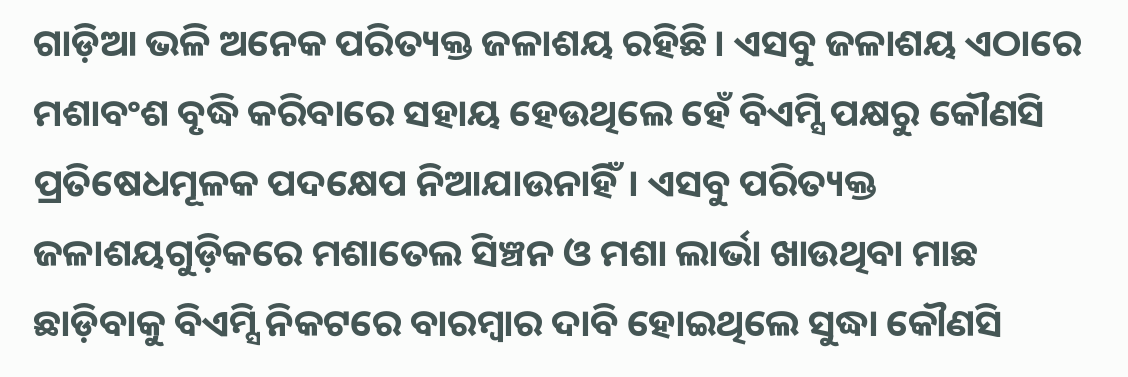ଗାଡ଼ିଆ ଭଳି ଅନେକ ପରିତ୍ୟକ୍ତ ଜଳାଶୟ ରହିଛି। ଏସବୁ ଜଳାଶୟ ଏଠାରେ ମଶାବଂଶ ବୃଦ୍ଧି କରିବାରେ ସହାୟ ହେଉଥିଲେ ହେଁ ବିଏମ୍ସି ପକ୍ଷରୁ କୌଣସି ପ୍ରତିଷେଧମୂଳକ ପଦକ୍ଷେପ ନିଆଯାଉନାହିଁ। ଏସବୁ ପରିତ୍ୟକ୍ତ ଜଳାଶୟଗୁଡ଼ିକରେ ମଶାତେଲ ସିଞ୍ଚନ ଓ ମଶା ଲାର୍ଭା ଖାଉଥିବା ମାଛ ଛାଡ଼ିବାକୁ ବିଏମ୍ସି ନିକଟରେ ବାରମ୍ୱାର ଦାବି ହୋଇଥିଲେ ସୁଦ୍ଧା କୌଣସି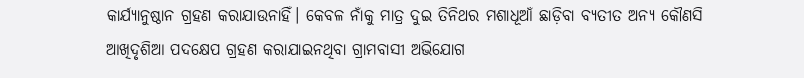କାର୍ଯ୍ୟାନୁଷ୍ଠାନ ଗ୍ରହଣ କରାଯାଉନାହିଁ। କେବଳ ନାଁକୁ ମାତ୍ର ଦୁଇ ତିନିଥର ମଶାଧୂଆଁ ଛାଡ଼ିବା ବ୍ୟତୀତ ଅନ୍ୟ କୌଣସି ଆଖିଦୃଶିଆ ପଦକ୍ଷେପ ଗ୍ରହଣ କରାଯାଇନଥିବା ଗ୍ରାମବାସୀ ଅଭିଯୋଗ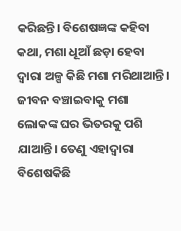କରିଛନ୍ତି। ବିଶେଷଜ୍ଞଙ୍କ କହିବା କଥା, ମଶା ଧୂଆଁ ଛଡ଼ା ହେବା ଦ୍ବାରା ଅଳ୍ପ କିଛି ମଶା ମରିଥାଆନ୍ତି। ଜୀବନ ବଞ୍ଚାଇବାକୁ ମଶା ଲୋକଙ୍କ ଘର ଭିତରକୁ ପଶି ଯାଆନ୍ତି। ତେଣୁ ଏହାଦ୍ବାରା ବିଶେଷକିଛି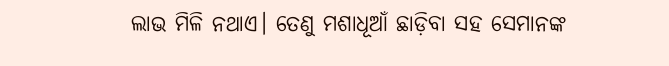ଲାଭ ମିଳି ନଥାଏ। ତେଣୁ ମଶାଧୂଆଁ ଛାଡ଼ିବା ସହ ସେମାନଙ୍କ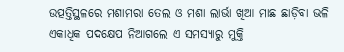ଉତ୍ପତ୍ତିସ୍ଥଳରେ ମଶାମରା ତେଲ ଓ ମଶା ଲାର୍ଭା ଖିଆ ମାଛ ଛାଡ଼ିବା ଭଳି ଏକାଧିକ ପଦକ୍ଷେପ ନିଆଗଲେ ଏ ସମସ୍ୟାରୁ ମୁକ୍ତି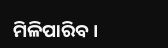ମିଳିପାରିବ।